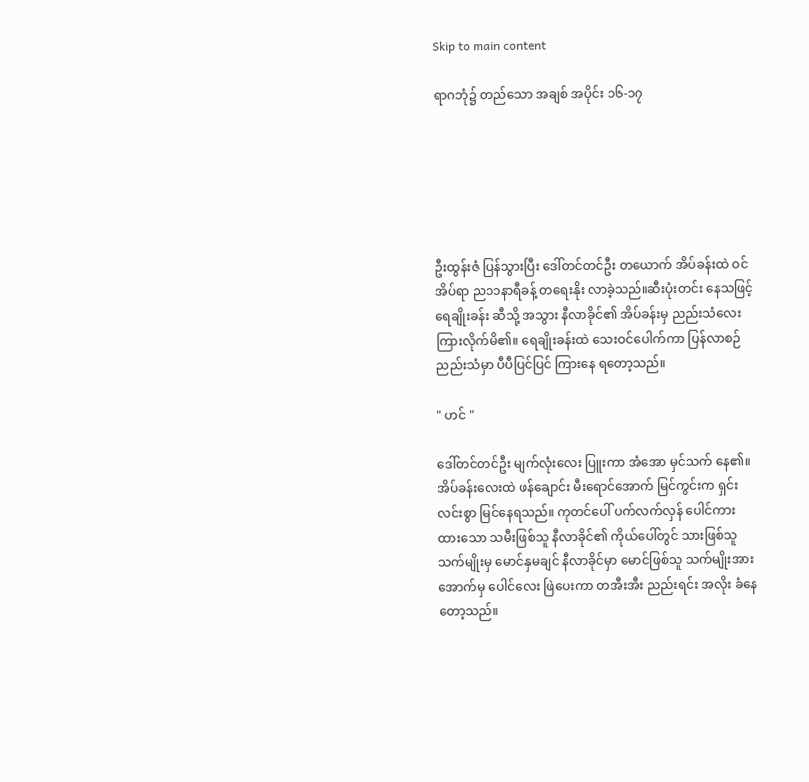Skip to main content

ရာဂဘုံ၌ တည်သော အချစ် အပိုင်း ၁၆-၁၇






ဦးထွန်းဇံ ပြန်သွားပြီး ဒေါ်တင်တင်ဦး တယောက် အိပ်ခန်းထဲ ဝင်အိပ်ရာ ည၁၁နာရီခန့် တရေးနိုး လာခဲ့သည်။ဆီးပုံးတင်း နေသဖြင့် ရေချိုးခန်း ဆီသို့ အသွား နီလာခိုင်၏ အိပ်ခန်းမှ ညည်းသံလေး ကြားလိုက်မိ၏။ ရေချိုးခန်းထဲ သေးဝင်ပေါက်ကာ ပြန်လာစဉ် ညည်းသံမှာ ပီပီပြင်ပြင် ကြားနေ ရတော့သည်။

" ဟင် "

ဒေါ်တင်တင်ဦး မျက်လုံးလေး ပြူးကာ အံအော မှင်သက် နေ၏။ အိပ်ခန်းလေးထဲ ဖန်ချောင်း မီးရောင်အောက် မြင်ကွင်းက ရှင်းလင်းစွာ မြင်နေရသည်။ ကုတင်ပေါ် ပက်လက်လှန် ပေါင်ကား ထားသော သမီးဖြစ်သူ နီလာခိုင်၏ ကိုယ်ပေါ်တွင် သားဖြစ်သူ သက်မျိုးမှ မောင်နှမချင် နီလာခိုင်မှာ မောင်ဖြစ်သူ သက်မျိုးအား အောက်မှ ပေါင်လေး ဖြဲပေးကာ တအီးအီး ညည်းရင်း အလိုး ခံနေတော့သည်။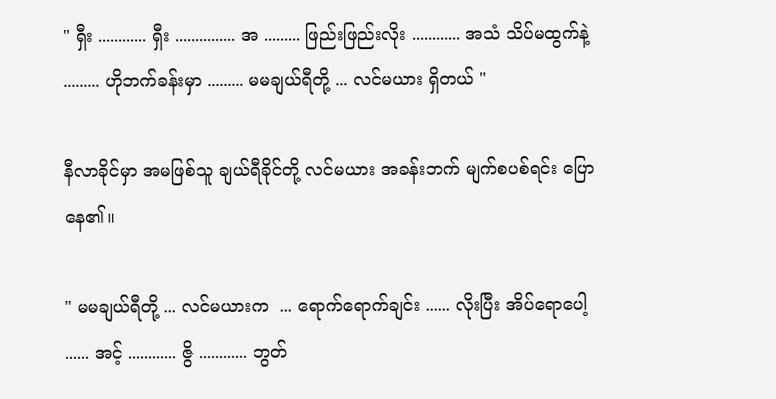" ရှီး ............ ရှီး ............... အ ......... ဖြည်းဖြည်းလိုး ............ အသံ သိပ်မထွက်နဲ့ ......... ဟိုဘက်ခန်းမှာ ......... မမချယ်ရီတို့ ... လင်မယား ရှိတယ် "

နီလာခိုင်မှာ အမဖြစ်သူ ချယ်ရီခိုင်တို့ လင်မယား အခန်းဘက် မျက်စပစ်ရင်း ပြောနေ၏။

" မမချယ်ရီတို့ ... လင်မယားက  ... ရောက်ရောက်ချင်း ...... လိုးပြီး အိပ်ရောပေါ့ ...... အင့် ............ ဇွိ ............ ဘွတ်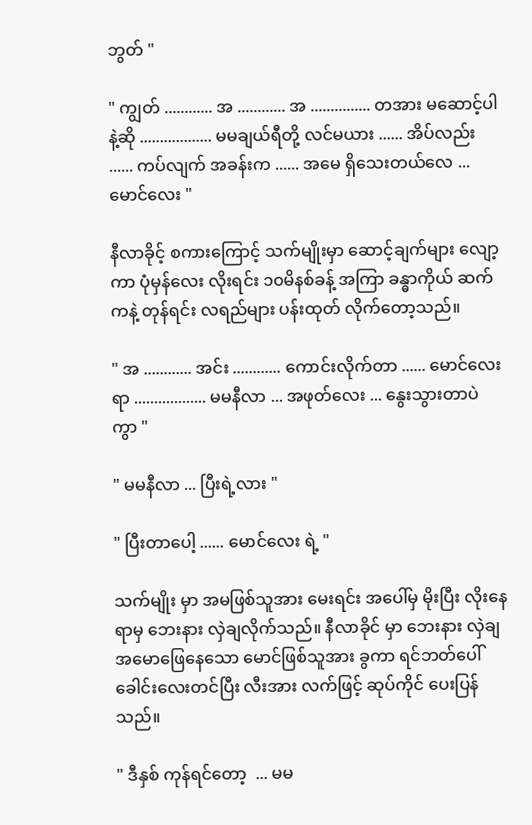ဘွတ် "

" ကျွတ် ............ အ ............ အ ............... တအား မဆောင့်ပါနဲ့ဆို .................. မမချယ်ရီတို့ လင်မယား ...... အိပ်လည်း ...... ကပ်လျက် အခန်းက ...... အမေ ရှိသေးတယ်လေ ... မောင်လေး "

နီလာခိုင့် စကားကြောင့် သက်မျိုးမှာ ဆောင့်ချက်များ လျော့ကာ ပုံမှန်လေး လိုးရင်း ၁၀မိနစ်ခန့် အကြာ ခန္ဓာကိုယ် ဆက်ကနဲ့ တုန်ရင်း လရည်များ ပန်းထုတ် လိုက်တော့သည်။

" အ ............ အင်း ............ ကောင်းလိုက်တာ ...... မောင်လေး ရာ .................. မမနီလာ ... အဖုတ်လေး ... နွေးသွားတာပဲ ကွာ "

" မမနီလာ ... ပြီးရဲ့လား "

" ပြီးတာပေါ့ ...... မောင်လေး ရဲ့ "

သက်မျိုး မှာ အမဖြစ်သူအား မေးရင်း အပေါ်မှ မိုးပြီး လိုးနေရာမှ ဘေးနား လှဲချလိုက်သည်။ နီလာခိုင် မှာ ဘေးနား လှဲချ အမောဖြေနေသော မောင်ဖြစ်သူအား ခွကာ ရင်ဘတ်ပေါ် ခေါင်းလေးတင်ပြီး လီးအား လက်ဖြင့် ဆုပ်ကိုင် ပေးပြန်သည်။

" ဒီနှစ် ကုန်ရင်တော့  ... မမ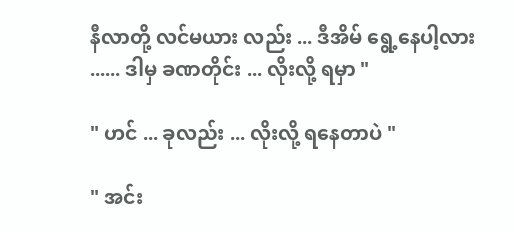နီလာတို့ လင်မယား လည်း ... ဒီအိမ် ရွေ့နေပါ့လား ...... ဒါမှ ခဏတိုင်း ... လိုးလို့ ရမှာ "

" ဟင် ... ခုလည်း ... လိုးလို့ ရနေတာပဲ "

" အင်း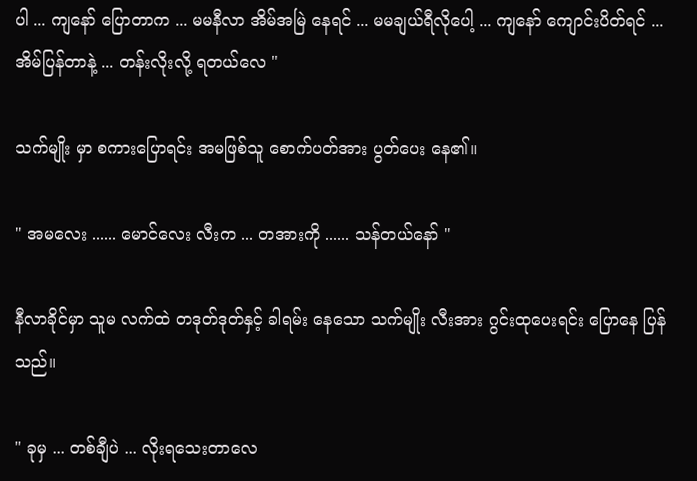ပါ ... ကျနော် ပြောတာက ... မမနီလာ အိမ်အမြဲ နေရင် ... မမချယ်ရီလိုပေါ့ ... ကျနော် ကျောင်းပိတ်ရင် ... အိမ်ပြန်တာနဲ့ ... တန်းလိုးလို့ ရတယ်လေ "

သက်မျိုး မှာ စကားပြောရင်း အမဖြစ်သူ စောက်ပတ်အား ပွတ်ပေး နေ၏။

" အမလေး ...... မောင်လေး လီးက ... တအားကို ...... သန်တယ်နော် "

နီလာခိုင်မှာ သူမ လက်ထဲ တဒုတ်ဒုတ်နှင့် ခါရမ်း နေသော သက်မျိုး လီးအား ဂွင်းထုပေးရင်း ပြောနေ ပြန်သည်။

" ခုမှ ... တစ်ချီပဲ ... လိုးရသေးတာလေ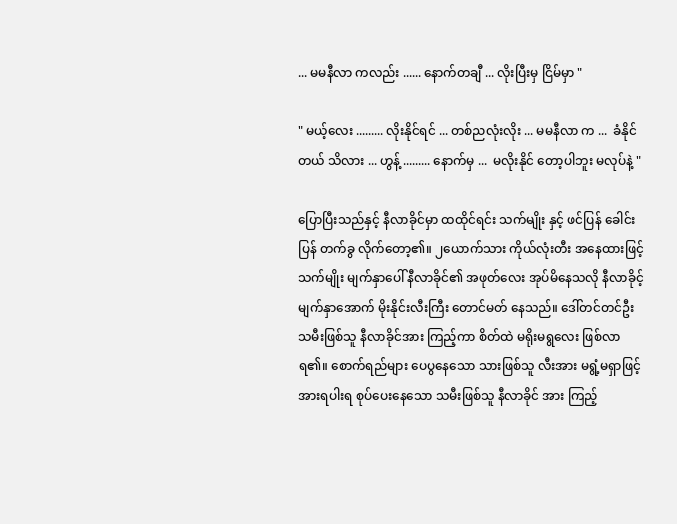... မမနီလာ ကလည်း ...... နောက်တချီ ... လိုးပြီးမှ ငြိမ်မှာ "

" မယ့်လေး ......... လိုးနိုင်ရင် ... တစ်ညလုံးလိုး ... မမနီလာ က ...  ခံနိုင်တယ် သိလား ... ဟွန့် ......... နောက်မှ ...  မလိုးနိုင် တော့ပါဘူး မလုပ်နဲ့ "

ပြောပြီးသည်နှင့် နီလာခိုင်မှာ ထထိုင်ရင်း သက်မျိုး နှင့် ဖင်ပြန် ခေါင်းပြန် တက်ခွ လိုက်တော့၏။ ၂ယောက်သား ကိုယ်လုံးတီး အနေထားဖြင့် သက်မျိုး မျက်နှာပေါ် နီလာခိုင်၏ အဖုတ်လေး အုပ်မိနေသလို နီလာခိုင့်  မျက်နှာအောက် မိုးနိုင်းလီးကြီး တောင်မတ် နေသည်။ ဒေါ်တင်တင်ဦး သမီးဖြစ်သူ နီလာခိုင်အား ကြည့်ကာ စိတ်ထဲ မရိုးမရွလေး ဖြစ်လာရ၏။ စောက်ရည်များ ပေပွနေသော သားဖြစ်သူ လီးအား မရွံ့မရှာဖြင့် အားရပါးရ စုပ်ပေးနေသော သမီးဖြစ်သူ နီလာခိုင် အား ကြည့်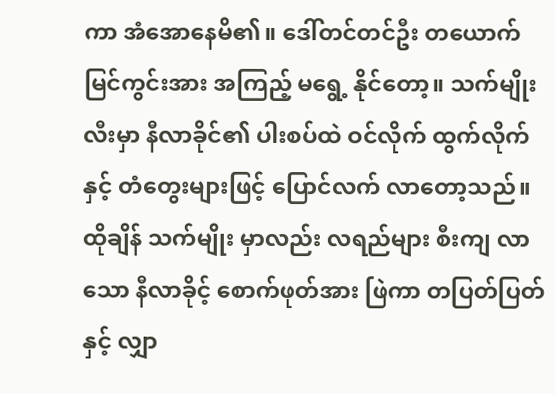ကာ အံအောနေမိ၏။ ဒေါ်တင်တင်ဦး တယောက် မြင်ကွင်းအား အကြည့် မရွေ့ နိုင်တော့။ သက်မျိုး လီးမှာ နီလာခိုင်၏ ပါးစပ်ထဲ ဝင်လိုက် ထွက်လိုက်နှင့် တံတွေးများဖြင့် ပြောင်လက် လာတော့သည်။ ထိုချိန် သက်မျိုး မှာလည်း လရည်များ စီးကျ လာသော နီလာခိုင့် စောက်ဖုတ်အား ဖြဲကာ တပြတ်ပြတ်နှင့် လျှာ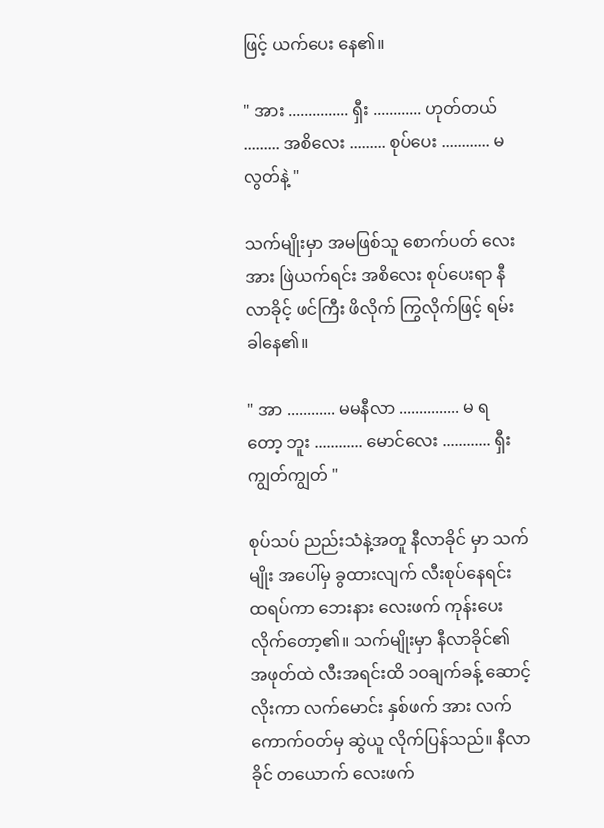ဖြင့် ယက်ပေး နေ၏။

" အား ............... ရှီး ............ ဟုတ်တယ် ......... အစိလေး ......... စုပ်ပေး ............ မလွတ်နဲ့ "

သက်မျိုးမှာ အမဖြစ်သူ စောက်ပတ် လေးအား ဖြဲယက်ရင်း အစိလေး စုပ်ပေးရာ နီလာခိုင့် ဖင်ကြီး ဖိလိုက် ကြွလိုက်ဖြင့် ရမ်းခါနေ၏။

" အာ ............ မမနီလာ ............... မ ရ တော့ ဘူး ............ မောင်လေး ............ ရှီး   ကျွတ်ကျွတ် "

စုပ်သပ် ညည်းသံနဲ့အတူ နီလာခိုင် မှာ သက်မျိုး အပေါ်မှ ခွထားလျက် လီးစုပ်နေရင်း ထရပ်ကာ ဘေးနား လေးဖက် ကုန်းပေး လိုက်တော့၏။ သက်မျိုးမှာ နီလာခိုင်၏ အဖုတ်ထဲ လီးအရင်းထိ ၁၀ချက်ခန့် ဆောင့်လိုးကာ လက်မောင်း နှစ်ဖက် အား လက်ကောက်ဝတ်မှ ဆွဲယူ လိုက်ပြန်သည်။ နီလာခိုင် တယောက် လေးဖက်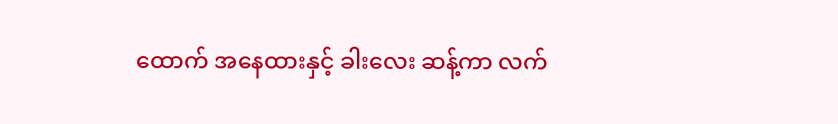ထောက် အနေထားနှင့် ခါးလေး ဆန့်ကာ လက်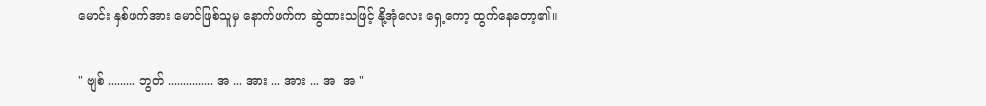မောင်း နှစ်ဖက်အား မောင်ဖြစ်သူမှ နောက်ဖက်က ဆွဲထားသဖြင့် နို့အုံလေး ရှေ့ကော့ ထွက်နေတော့၏။

" ဗျစ် ......... ဘွတ် ............... အ ... အား ... အား ... အ  အ "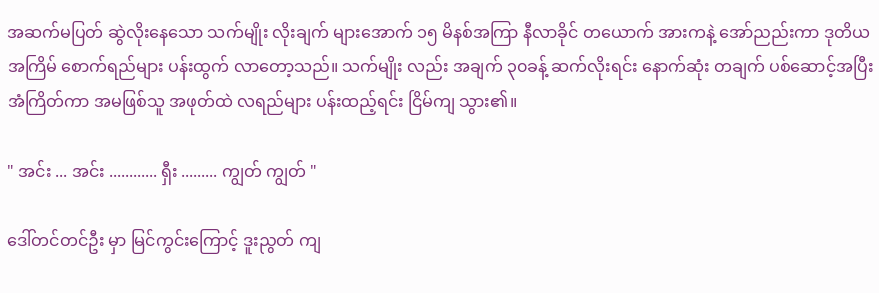အဆက်မပြတ် ဆွဲလိုးနေသော သက်မျိုး လိုးချက် များအောက် ၁၅ မိနစ်အကြာ နီလာခိုင် တယောက် အားကနဲ့ အော်ညည်းကာ ဒုတိယ အကြိမ် စောက်ရည်များ ပန်းထွက် လာတော့သည်။ သက်မျိုး လည်း အချက် ၃၀ခန့် ဆက်လိုးရင်း နောက်ဆုံး တချက် ပစ်ဆောင့်အပြီး အံကြိတ်ကာ အမဖြစ်သူ အဖုတ်ထဲ လရည်များ ပန်းထည့်ရင်း ငြိမ်ကျ သွား၏။

" အင်း ... အင်း ............ ရှီး ......... ကျွတ် ကျွတ် "

ဒေါ်တင်တင်ဦး မှာ မြင်ကွင်းကြောင့် ဒူးညွတ် ကျ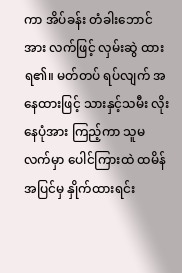ကာ အိပ်ခန်း တံခါးဘောင်အား လက်ဖြင့် လှမ်းဆွဲ ထားရ၏။ မတ်တပ် ရပ်လျက် အနေထားဖြင့် သားနှင့်သမီး လိုးနေပုံအား ကြည့်ကာ သူမလက်မှာ ပေါင်ကြားထဲ ထမိန်အပြင်မှ နှိုက်ထားရင်း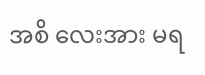အစိ လေးအား မရ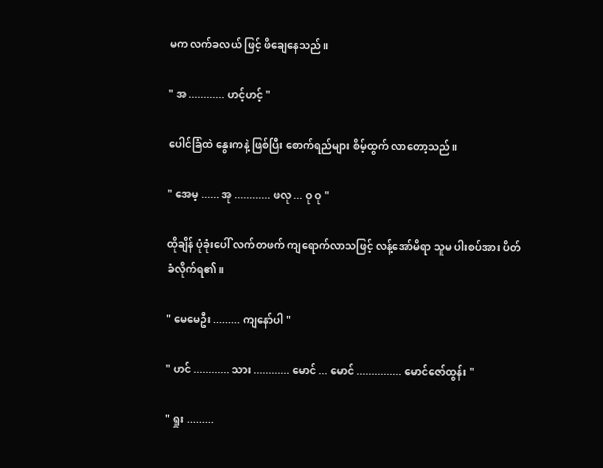မက လက်ခလယ် ဖြင့် ဖိချေနေသည်။

" အ ............ ဟင့်ဟင့် "

ပေါင်ခြံထဲ နွေးကနဲ့ ဖြစ်ပြီး စောက်ရည်များ စိမ့်ထွက် လာတော့သည်။

" အေမ့ ...... အု ............ ဖလု ... ဝု ဝု "

ထိုချိန် ပုံခုံးပေါ် လက်တဖက် ကျရောက်လာသဖြင့် လန့်အော်မိရာ သူမ ပါးစပ်အား ပိတ်ခံလိုက်ရ၏။

" မေမေဦး ......... ကျနော်ပါ "

" ဟင် ............ သား ............ မောင် ... မောင် ............... မောင်ဇော်ထွန်း "

" ရှုး .........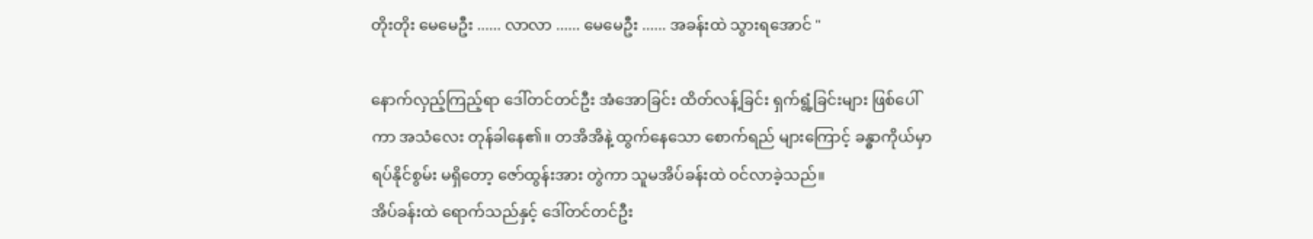တိုးတိုး မေမေဦး ...... လာလာ ...... မေမေဦး ...... အခန်းထဲ သွားရအောင် "

နောက်လှည့်ကြည့်ရာ ဒေါ်တင်တင်ဦး အံအောခြင်း ထိတ်လန့်ခြင်း ရှက်ရွံ့ခြင်းများ ဖြစ်ပေါ်ကာ အသံလေး တုန်ခါနေ၏။ တအိအိနဲ့ ထွက်နေသော စောက်ရည် များကြောင့် ခန္ဓာကိုယ်မှာ ရပ်နိုင်စွမ်း မရှိတော့ ဇော်ထွန်းအား တွဲကာ သူမအိပ်ခန်းထဲ ဝင်လာခဲ့သည်။
အိပ်ခန်းထဲ ရောက်သည်နှင့် ဒေါ်တင်တင်ဦး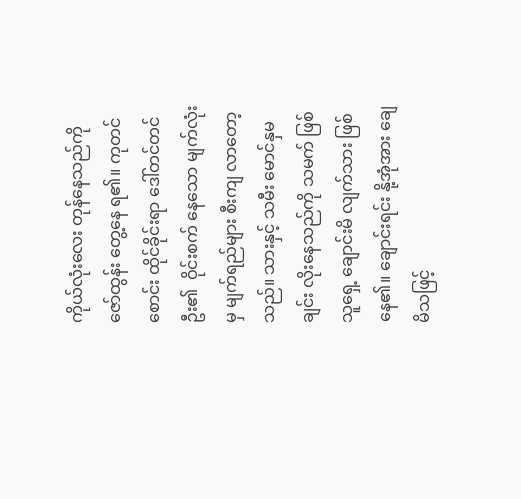ကိုယ်လုံးလေး တုန်နေသည်ကို ဇော်ထွန်း တွေ့နေ ရ၏။ ကုတင်စောင်း ထိုင်ခိုင်းရာ ဒေါ်တင်တင်ဦး၏  ဝိုင်းစက် နေသော မျက်လုံးမှ မျက်ရည်များ စီးကျ လာတော့သည်။ သားနှင့် သမီး မောင်နှမချင်း လိုးနေသည်ကို သမက် ဖြစ်သူရှေ့ ချောင်းမိ လျက်သား ဖြစ်နေ၏။ ချောင်းရင်း နို့အုံအား ချေမိသဖြင့်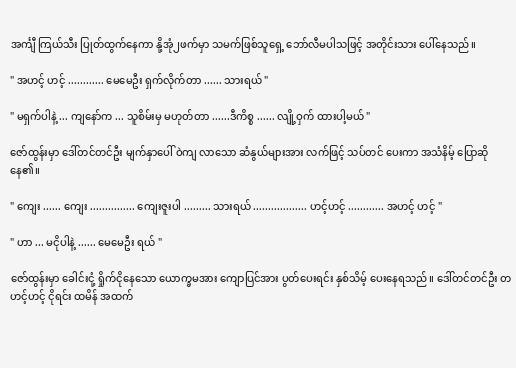အင်္ကျီ ကြယ်သီး ပြုတ်ထွက်နေကာ နို့အုံ၂ဖက်မှာ သမက်ဖြစ်သူရှေ့ ဘော်လီမပါသဖြင့် အတိုင်းသား ပေါ်နေသည်။

" အဟင့် ဟင့် ............ မေမေဦး ရှက်လိုက်တာ ...... သားရယ် "

" မရှက်ပါနဲ့ ... ကျနော်က ... သူစိမ်းမှ မဟုတ်တာ ......ဒီကိစ္စ ...... လျို့ဝှက် ထားပါ့မယ် "

ဇော်ထွန်းမှာ ဒေါ်တင်တင်ဦး မျက်နှာပေါ် ဝဲကျ လာသော ဆံနွယ်များအား လက်ဖြင့် သပ်တင် ပေးကာ အသံနိမ့် ပြောဆိုနေ၏။

" ကျေး ...... ကျေး ............... ကျေးဇူးပါ ......... သားရယ် .................. ဟင့်ဟင့် ............ အဟင့် ဟင့် "

" ဟာ ... မငိုပါနဲ့ ...... မေမေဦး ရယ် "

ဇော်ထွန်းမှာ ခေါင်းငုံ့ ရှိုက်ငိုနေသော ယောက္ခမအား ကျောပြင်အား ပွတ်ပေးရင်း နှစ်သိမ့် ပေးနေရသည်။ ဒေါ်တင်တင်ဦး တဟင့်ဟင့် ငိုရင်း ထမိန် အထက်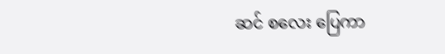ဆင် စလေး ပြေကာ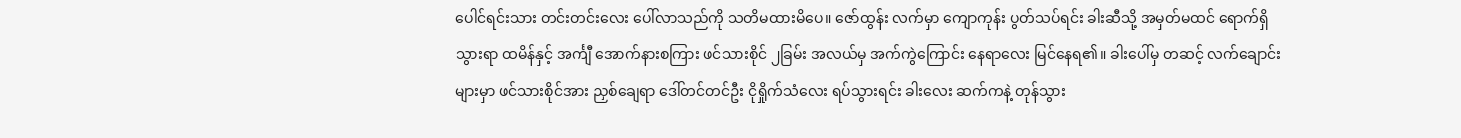ပေါင်ရင်းသား တင်းတင်းလေး ပေါ်လာသည်ကို သတိမထားမိပေ။ ဇော်ထွန်း လက်မှာ ကျောကုန်း ပွတ်သပ်ရင်း ခါးဆီသို့ အမှတ်မထင် ရောက်ရှိသွားရာ ထမိန်နှင့် အင်္ကျီ အောက်နားစကြား ဖင်သားစိုင် ၂ခြမ်း အလယ်မှ အက်ကွဲကြောင်း နေရာလေး မြင်နေရ၏။ ခါးပေါ်မှ တဆင့် လက်ချောင်းများမှာ ဖင်သားစိုင်အား ညှစ်ချေရာ ဒေါ်တင်တင်ဦး ငိုရှိုက်သံလေး ရပ်သွားရင်း ခါးလေး ဆက်ကနဲ့ တုန်သွား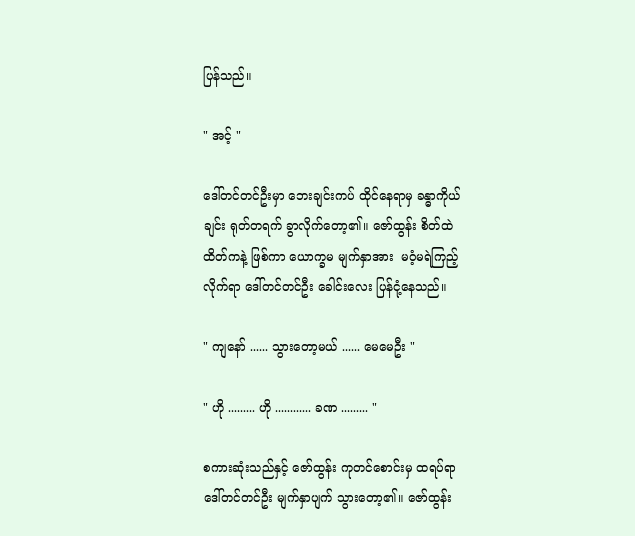ပြန်သည်။

" အင့် "

ဒေါ်တင်တင်ဦးမှာ ဘေးချင်းကပ် ထိုင်နေရာမှ ခန္ဓာကိုယ်ချင်း ရုတ်တရက် ခွာလိုက်တော့၏။ ဇော်ထွန်း စိတ်ထဲ ထိတ်ကနဲ့ ဖြစ်ကာ ယောက္ခမ မျက်နှာအား  မဝံ့မရဲကြည့် လိုက်ရာ ဒေါ်တင်တင်ဦး ခေါင်းလေး ပြန်ငုံ့နေသည်။

" ကျနော် ...... သွားတော့မယ် ...... မေမေဦး "

" ဟို ......... ဟို ............ ခဏ ......... "

စကားဆုံးသည်နှင့် ဇော်ထွန်း ကုတင်စောင်းမှ ထရပ်ရာ ဒေါ်တင်တင်ဦး မျက်နှာပျက် သွားတော့၏။ ဇော်ထွန်း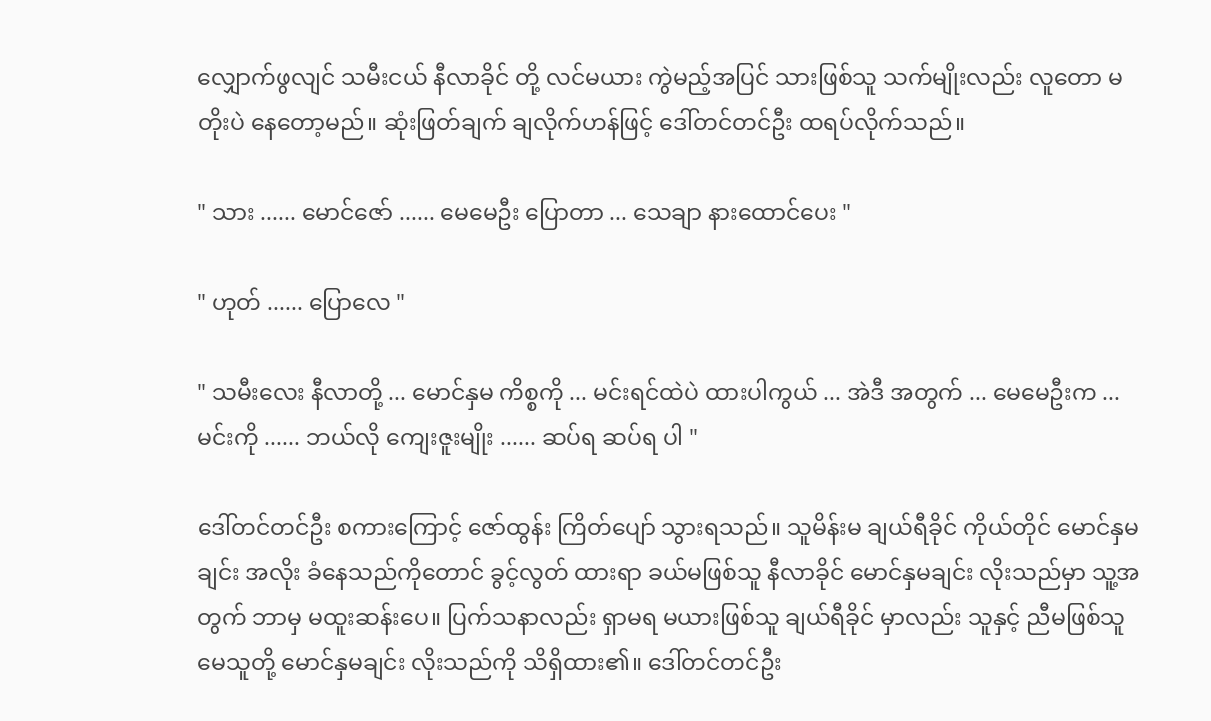လျှောက်ဖွလျင် သမီးငယ် နီလာခိုင် တို့ လင်မယား ကွဲမည့်အပြင် သားဖြစ်သူ သက်မျိုးလည်း လူတော မတိုးပဲ နေတော့မည်။ ဆုံးဖြတ်ချက် ချလိုက်ဟန်ဖြင့် ဒေါ်တင်တင်ဦး ထရပ်လိုက်သည်။

" သား ...... မောင်ဇော် ...... မေမေဦး ပြောတာ ... သေချာ နားထောင်ပေး "

" ဟုတ် ...... ပြောလေ "

" သမီးလေး နီလာတို့ ... မောင်နှမ ကိစ္စကို ... မင်းရင်ထဲပဲ ထားပါကွယ် ... အဲဒီ အတွက် ... မေမေဦးက ... မင်းကို ...... ဘယ်လို ကျေးဇူးမျိုး ...... ဆပ်ရ ဆပ်ရ ပါ "

ဒေါ်တင်တင်ဦး စကားကြောင့် ဇော်ထွန်း ကြိတ်ပျော် သွားရသည်။ သူမိန်းမ ချယ်ရီခိုင် ကိုယ်တိုင် မောင်နှမချင်း အလိုး ခံနေသည်ကိုတောင် ခွင့်လွတ် ထားရာ ခယ်မဖြစ်သူ နီလာခိုင် မောင်နှမချင်း လိုးသည်မှာ သူ့အတွက် ဘာမှ မထူးဆန်းပေ။ ပြက်သနာလည်း ရှာမရ မယားဖြစ်သူ ချယ်ရီခိုင် မှာလည်း သူနှင့် ညီမဖြစ်သူ မေသူတို့ မောင်နှမချင်း လိုးသည်ကို သိရှိထား၏။ ဒေါ်တင်တင်ဦး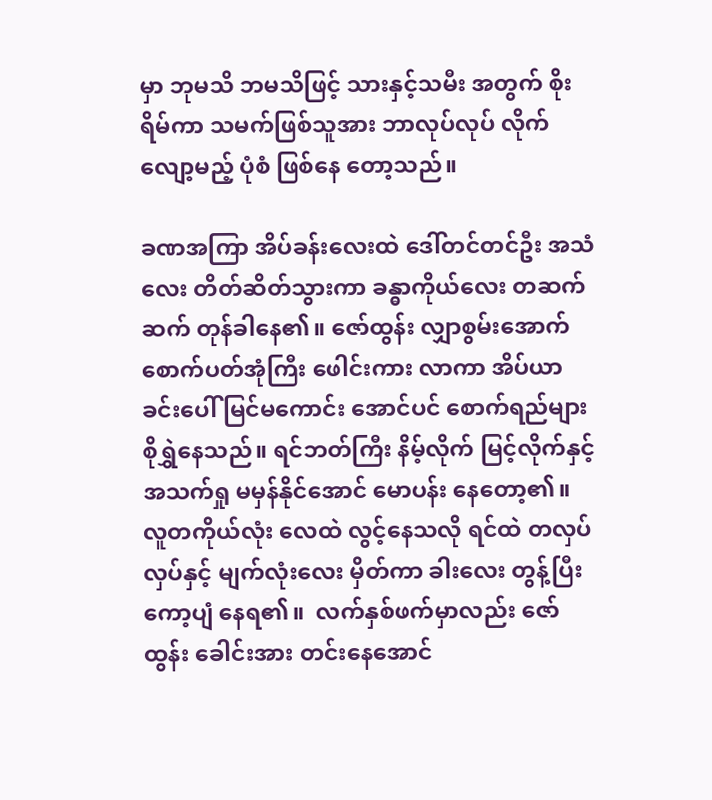မှာ ဘုမသိ ဘမသိဖြင့် သားနှင့်သမီး အတွက် စိုးရိမ်ကာ သမက်ဖြစ်သူအား ဘာလုပ်လုပ် လိုက်လျော့မည့် ပုံစံ ဖြစ်နေ တော့သည်။

ခဏအကြာ အိပ်ခန်းလေးထဲ ဒေါ်တင်တင်ဦး အသံလေး တိတ်ဆိတ်သွားကာ ခန္ဓာကိုယ်လေး တဆက်ဆက် တုန်ခါနေ၏။ ဇော်ထွန်း လျှာစွမ်းအောက် စောက်ပတ်အုံကြီး ဖေါင်းကား လာကာ အိပ်ယာခင်းပေါ် မြင်မကောင်း အောင်ပင် စောက်ရည်များ စိုရွှဲနေသည်။ ရင်ဘတ်ကြီး နိမ့်လိုက် မြင့်လိုက်နှင့် အသက်ရှု မမှန်နိုင်အောင် မောပန်း နေတော့၏။ လူတကိုယ်လုံး လေထဲ လွင့်နေသလို ရင်ထဲ တလှပ်လှပ်နှင့် မျက်လုံးလေး မှိတ်ကာ ခါးလေး တွန့်ပြီး ကော့ပျံ နေရ၏။  လက်နှစ်ဖက်မှာလည်း ဇော်ထွန်း ခေါင်းအား တင်းနေအောင်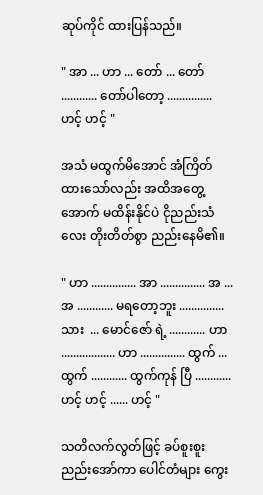ဆုပ်ကိုင် ထားပြန်သည်။

" အာ ... ဟာ ... တော် ... တော် ............ တော်ပါတော့ ............... ဟင့် ဟင့် "

အသံ မထွက်မိအောင် အံကြိတ် ထားသော်လည်း အထိအတွေ့အောက် မထိန်းနိုင်ပဲ ငိုညည်းသံလေး တိုးတိတ်စွာ ညည်းနေမိ၏။

" ဟာ ............... အာ ............... အ ... အ ............ မရတော့ဘူး ............... သား  ... မောင်ဇော် ရဲ့ ............ ဟာ .................. ဟာ ............... ထွက် ... ထွက် ............ ထွက်ကုန် ပြီ ............ ဟင့် ဟင့် ...... ဟင့် "

သတိလက်လွတ်ဖြင့် ခပ်စူးစူး ညည်းအော်ကာ ပေါင်တံများ ကွေး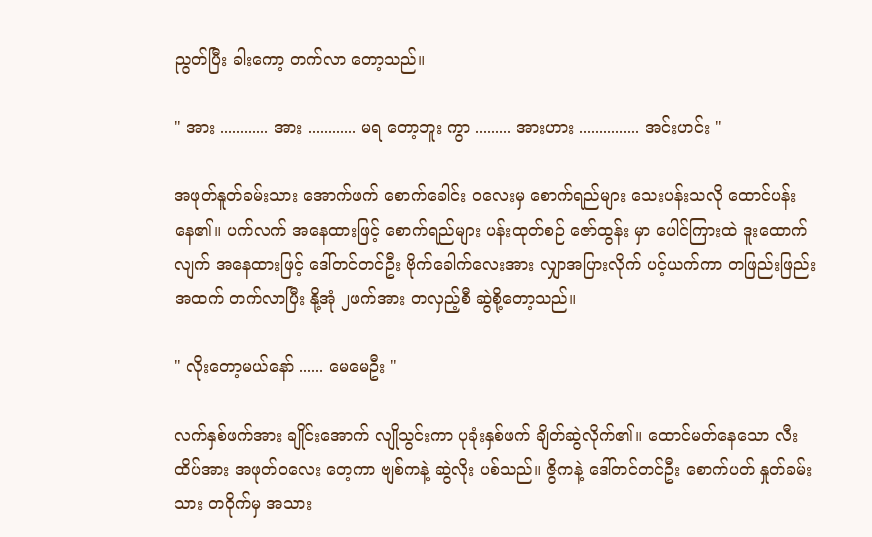ညွတ်ပြီး ခါးကော့ တက်လာ တော့သည်။

" အား ............ အား ............ မရ တော့ဘူး ကွာ ......... အားဟား ............... အင်းဟင်း "

အဖုတ်နူတ်ခမ်းသား အောက်ဖက် စောက်ခေါင်း ဝလေးမှ စောက်ရည်များ သေးပန်းသလို ထောင်ပန်း နေ၏။ ပက်လက် အနေထားဖြင့် စောက်ရည်များ ပန်းထုတ်စဉ် ဇော်ထွန်း မှာ ပေါင်ကြားထဲ ဒူးထောက်လျက် အနေထားဖြင့် ဒေါ်တင်တင်ဦး ဗိုက်ခေါက်လေးအား လျှာအပြားလိုက် ပင့်ယက်ကာ တဖြည်းဖြည်း အထက် တက်လာပြီး နို့အုံ ၂ဖက်အား တလှည့်စီ ဆွဲစို့တော့သည်။

" လိုးတော့မယ်နော် ...... မေမေဦး "

လက်နှစ်ဖက်အား ချိုင်းအောက် လျိုသွင်းကာ ပုခုံးနှစ်ဖက် ချိတ်ဆွဲလိုက်၏။ ထောင်မတ်နေသော လီးထိပ်အား အဖုတ်ဝလေး တေ့ကာ ဗျစ်ကနဲ့ ဆွဲလိုး ပစ်သည်။ ဇွိကနဲ့ ဒေါ်တင်တင်ဦး စောက်ပတ် နှုတ်ခမ်းသား တဝိုက်မှ အသား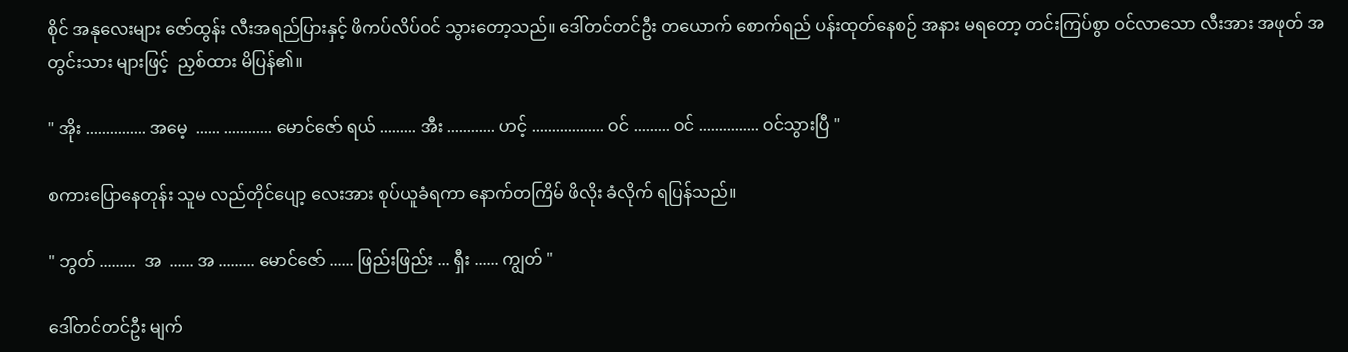စိုင် အနုလေးများ ဇော်ထွန်း လီးအရည်ပြားနှင့် ဖိကပ်လိပ်ဝင် သွားတော့သည်။ ဒေါ်တင်တင်ဦး တယောက် စောက်ရည် ပန်းထုတ်နေစဉ် အနား မရတော့ တင်းကြပ်စွာ ဝင်လာသော လီးအား အဖုတ် အတွင်းသား များဖြင့်  ညှစ်ထား မိပြန်၏။

" အိုး ............... အမေ့  ...... ............ မောင်ဇော် ရယ် ......... အီး ............ ဟင့် .................. ဝင် ......... ဝင် ............... ဝင်သွားပြီ "

စကားပြောနေတုန်း သူမ လည်တိုင်ပျော့ လေးအား စုပ်ယူခံရကာ နောက်တကြိမ် ဖိလိုး ခံလိုက် ရပြန်သည်။

" ဘွတ် .........  အ  ...... အ ......... မောင်ဇော် ...... ဖြည်းဖြည်း ... ရှီး ...... ကျွတ် "

ဒေါ်တင်တင်ဦး မျက်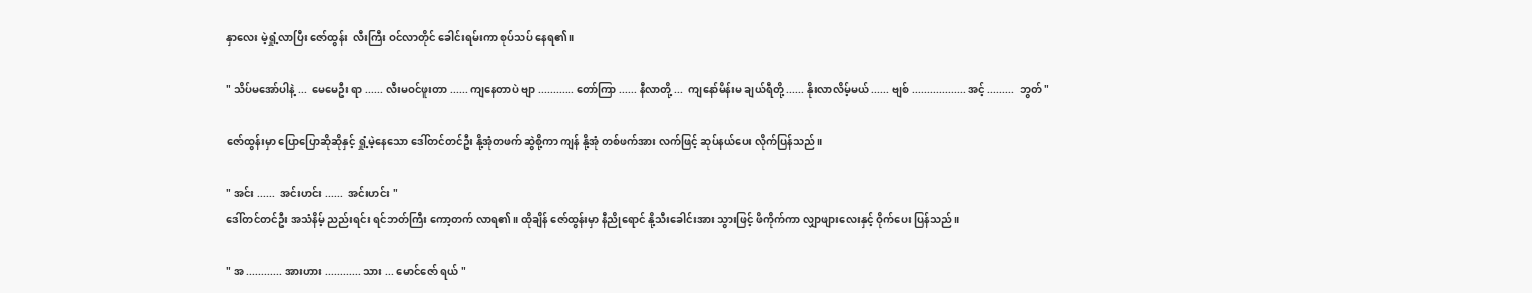နှာလေး မဲ့ရှုံ့လာပြီး ဇော်ထွန်း  လီးကြီး ဝင်လာတိုင် ခေါင်းရမ်းကာ စုပ်သပ် နေရ၏။

" သိပ်မအော်ပါနဲ့ ...  မေမေဦး ရာ ...... လီးမဝင်ဖူးတာ ...... ကျနေတာပဲ ဗျာ ............ တော်ကြာ ...... နီလာတို့ ...  ကျနော်မိန်းမ ချယ်ရီတို့ ...... နိုးလာလိမ့်မယ် ...... ဗျစ် .................. အင့် .........  ဘွတ် "

ဇော်ထွန်းမှာ ပြောပြောဆိုဆိုနှင့် ရှုံ့မဲ့နေသော ဒေါ်တင်တင်ဦး နို့အုံတဖက် ဆွဲစို့ကာ ကျန် နို့အုံ တစ်ဖက်အား လက်ဖြင့် ဆုပ်နယ်ပေး လိုက်ပြန်သည်။

" အင်း ......  အင်းဟင်း ......  အင်းဟင်း "
ဒေါ်တင်တင်ဦး အသံနိမ့် ညည်းရင်း ရင်ဘတ်ကြီး ကော့တက် လာရ၏။ ထိုချိန် ဇော်ထွန်းမှာ နီညိုရောင် နို့သီးခေါင်းအား သွားဖြင့် ဖိကိုက်ကာ လျှာဖျားလေးနှင့် ဝိုက်ပေး ပြန်သည်။

" အ ............ အားဟား ............ သား ... မောင်ဇော် ရယ် "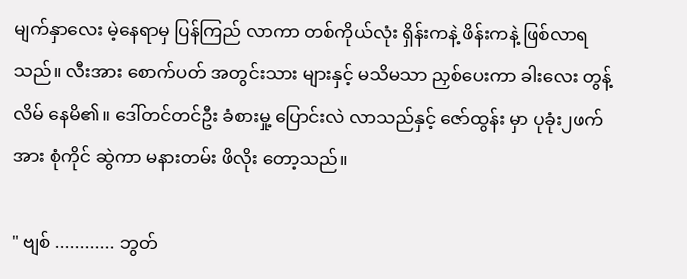မျက်နှာလေး မဲ့နေရာမှ ပြန်ကြည် လာကာ တစ်ကိုယ်လုံး ရှိန်းကနဲ့ ဖိန်းကနဲ့ ဖြစ်လာရသည်။ လီးအား စောက်ပတ် အတွင်းသား များနှင့် မသိမသာ ညှစ်ပေးကာ ခါးလေး တွန့်လိမ် နေမိ၏။ ဒေါ်တင်တင်ဦး ခံစားမှု့ ပြောင်းလဲ လာသည်နှင့် ဇော်ထွန်း မှာ ပုခုံး၂ဖက်အား စုံကိုင် ဆွဲကာ မနားတမ်း ဖိလိုး တော့သည်။

" ဗျစ် ............ ဘွတ်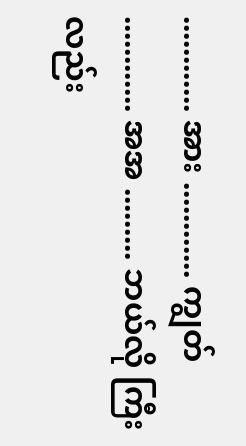............ အား ............ ကျွတ် ............ အအ ......... ဘယ်လို ကြီးလည်း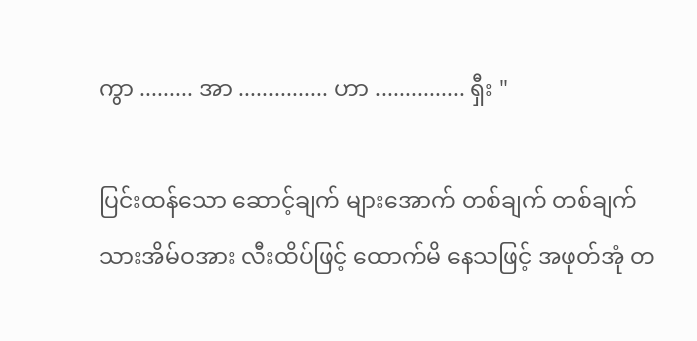ကွာ ......... အာ ............... ဟာ ............... ရှီး "

ပြင်းထန်သော ဆောင့်ချက် များအောက် တစ်ချက် တစ်ချက် သားအိမ်ဝအား လီးထိပ်ဖြင့် ထောက်မိ နေသဖြင့် အဖုတ်အုံ တ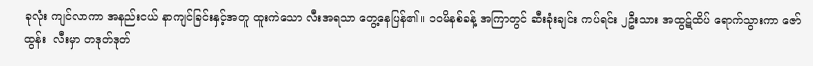ခုလုံး ကျင်လာကာ အနည်းငယ် နာကျင်ခြင်းနှင့်အတူ ထူးကဲသော လီးအရသာ တွေ့နေပြန်၏။ ၁၀မိနစ်ခန့် အကြာတွင် ဆီးခုံးချင်း ကပ်ရင်း ၂ဦးသား အထွဋ်ထိပ် ရောက်သွားကာ ဇော်ထွန်း  လီးမှာ တဒုတ်ဒုတ်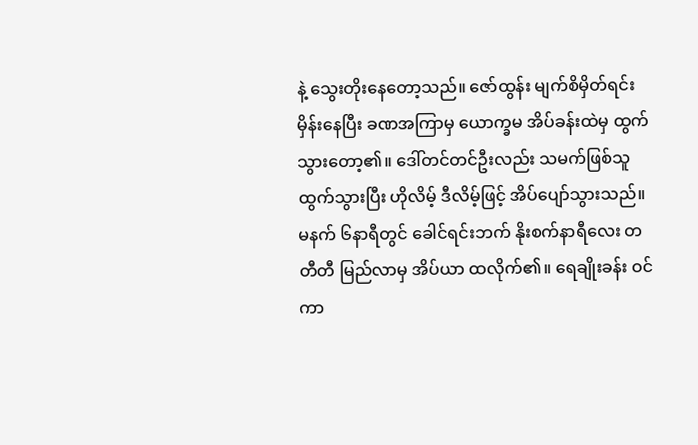နဲ့ သွေးတိုးနေတော့သည်။ ဇော်ထွန်း မျက်စိမှိတ်ရင်း မှိန်းနေပြီး ခဏအကြာမှ ယောက္ခမ အိပ်ခန်းထဲမှ ထွက်သွားတော့၏။ ဒေါ်တင်တင်ဦးလည်း သမက်ဖြစ်သူ ထွက်သွားပြီး ဟိုလိမ့် ဒီလိမ့်ဖြင့် အိပ်ပျော်သွားသည်။ မနက် ၆နာရီတွင် ခေါင်ရင်းဘက် နိုးစက်နာရီလေး တတီတီ မြည်လာမှ အိပ်ယာ ထလိုက်၏။ ရေချိုးခန်း ဝင်ကာ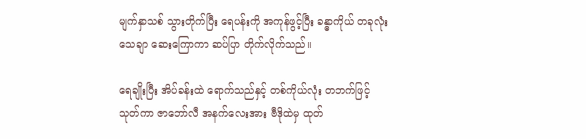မျက်နှာသစ် သွားတိုက်ပြီး ရေပန်းကို အကုန်ဖွင့်ပြီး ခန္ဓာကိုယ် တခုလုံး သေချာ ဆေးကြောကာ ဆပ်ပြာ တိုက်လိုက်သည်။

ရေချိုးပြီး အိပ်ခန်းထဲ ရောက်သည်နှင့် တစ်ကိုယ်လုံး တဘက်ဖြင့် သုတ်ကာ ဇာဘော်လီ အနက်လေးအား ဗီဒိုထဲမှ ထုတ်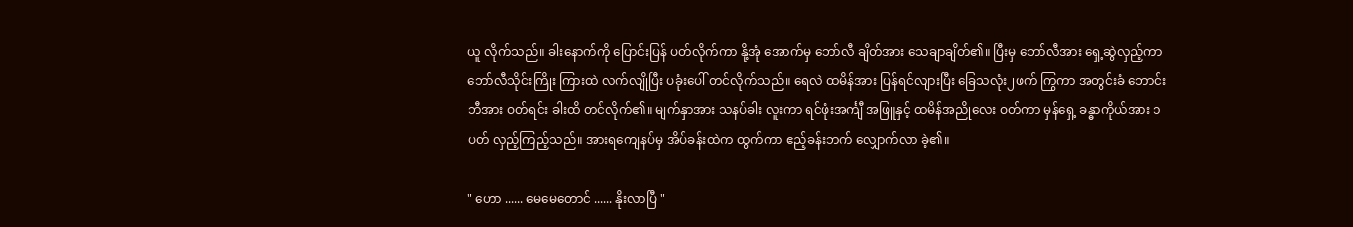ယူ လိုက်သည်။ ခါးနောက်ကို ပြောင်းပြန် ပတ်လိုက်ကာ နို့အုံ အောက်မှ ဘော်လီ ချိတ်အား သေချာချိတ်၏။ ပြီးမှ ဘော်လီအား ရှေ့ဆွဲလှည့်ကာ ဘော်လီသိုင်းကြိုး ကြားထဲ လက်လျိုပြီး ပခုံးပေါ် တင်လိုက်သည်။ ရေလဲ ထမိန်အား ပြန်ရင်လျားပြီး ခြေသလုံး၂ဖက် ကြွကာ အတွင်းခံ ဘောင်းဘီအား ဝတ်ရင်း ခါးထိ တင်လိုက်၏။ မျက်နှာအား သနပ်ခါး လူးကာ ရင်ဖုံးအင်္ကျီ အဖြူနှင့် ထမိန်အညိုလေး ဝတ်ကာ မှန်ရှေ့ ခန္ဓာကိုယ်အား ၁ပတ် လှည့်ကြည့်သည်။ အားရကျေနပ်မှ အိပ်ခန်းထဲက ထွက်ကာ ဧည့်ခန်းဘက် လျှောက်လာ ခဲ့၏။

" ဟော ...... မေမေတောင် ...... နိုးလာပြီ "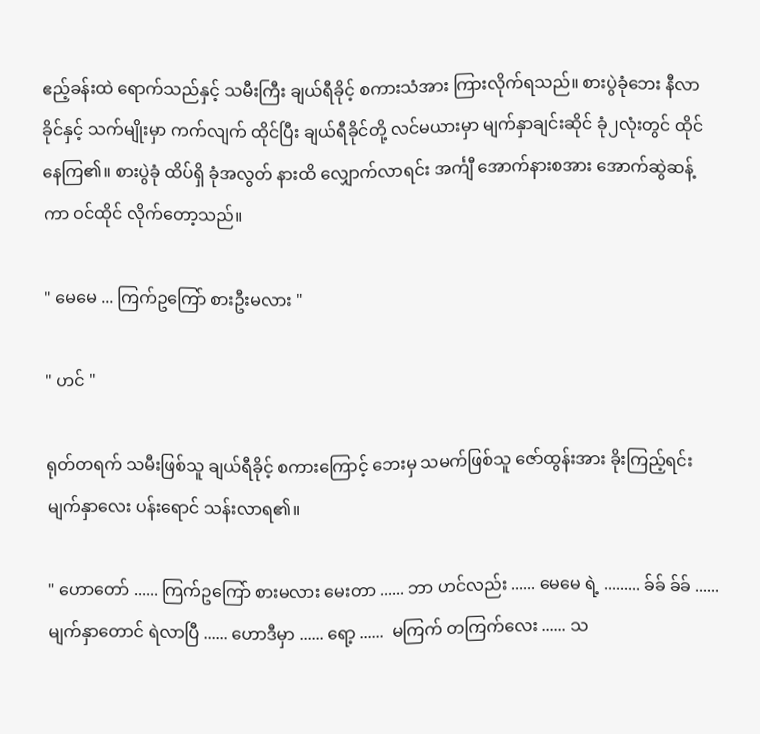ဧည့်ခန်းထဲ ရောက်သည်နှင့် သမီးကြီး ချယ်ရီခိုင့် စကားသံအား ကြားလိုက်ရသည်။ စားပွဲခုံဘေး နီလာခိုင်နှင့် သက်မျိုးမှာ ကက်လျက် ထိုင်ပြီး ချယ်ရီခိုင်တို့ လင်မယားမှာ မျက်နှာချင်းဆိုင် ခုံ၂လုံးတွင် ထိုင်နေကြ၏။ စားပွဲခုံ ထိပ်ရှိ ခုံအလွတ် နားထိ လျှောက်လာရင်း အင်္ကျီ အောက်နားစအား အောက်ဆွဲဆန့်ကာ ဝင်ထိုင် လိုက်တော့သည်။

" မေမေ ... ကြက်ဥကြော် စားဦးမလား "

" ဟင် "

ရုတ်တရက် သမီးဖြစ်သူ ချယ်ရီခိုင့် စကားကြောင့် ဘေးမှ သမက်ဖြစ်သူ ဇော်ထွန်းအား ခိုးကြည့်ရင်း မျက်နှာလေး ပန်းရောင် သန်းလာရ၏။

" ဟောတော် ...... ကြက်ဥကြော် စားမလား မေးတာ ...... ဘာ ဟင်လည်း ...... မေမေ ရဲ့ ......... ခ်ခ် ခ်ခ် ...... မျက်နှာတောင် ရဲလာပြီ ...... ဟောဒီမှာ ...... ရော့ ......  မကြက် တကြက်လေး ...... သ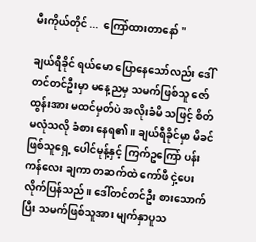မီးကိုယ်တိုင် ...  ကြော်ထားတာနော် "

ချယ်ရီခိုင် ရယ်မော ပြောနေသော်လည်း ဒေါ်တင်တင်ဦးမှာ မနေ့ညမှ သမက်ဖြစ်သူ ဇော်ထွန်းအား မထင်မှတ်ပဲ အလိုးခံမိ သဖြင့် စိတ်မလုံသလို ခံစား နေရ၏။ ချယ်ရီခိုင်မှာ မိခင်ဖြစ်သူရှေ့ ပေါင်မုန့်နှင့် ကြက်ဥကြော် ပန်းကန်လေး ချကာ တဆက်ထဲ ကော်ဖီ ငှဲ့ပေး လိုက်ပြန်သည်။ ဒေါ်တင်တင်ဦး စားသောက်ပြီး သမက်ဖြစ်သူအား မျက်နှာပူသ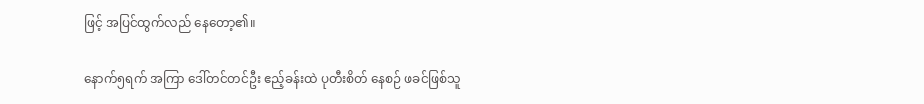ဖြင့် အပြင်ထွက်လည် နေတော့၏။

နောက်၅ရက် အကြာ ဒေါ်တင်တင်ဦး ဧည့်ခန်းထဲ ပုတီးစိတ် နေစဉ် ဖခင်ဖြစ်သူ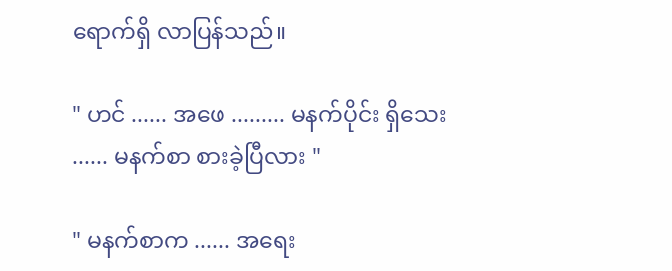ရောက်ရှိ လာပြန်သည်။

" ဟင် ...... အဖေ ......... မနက်ပိုင်း ရှိသေး ...... မနက်စာ စားခဲ့ပြီလား "

" မနက်စာက ...... အရေး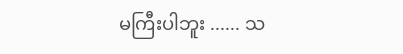မကြီးပါဘူး ...... သ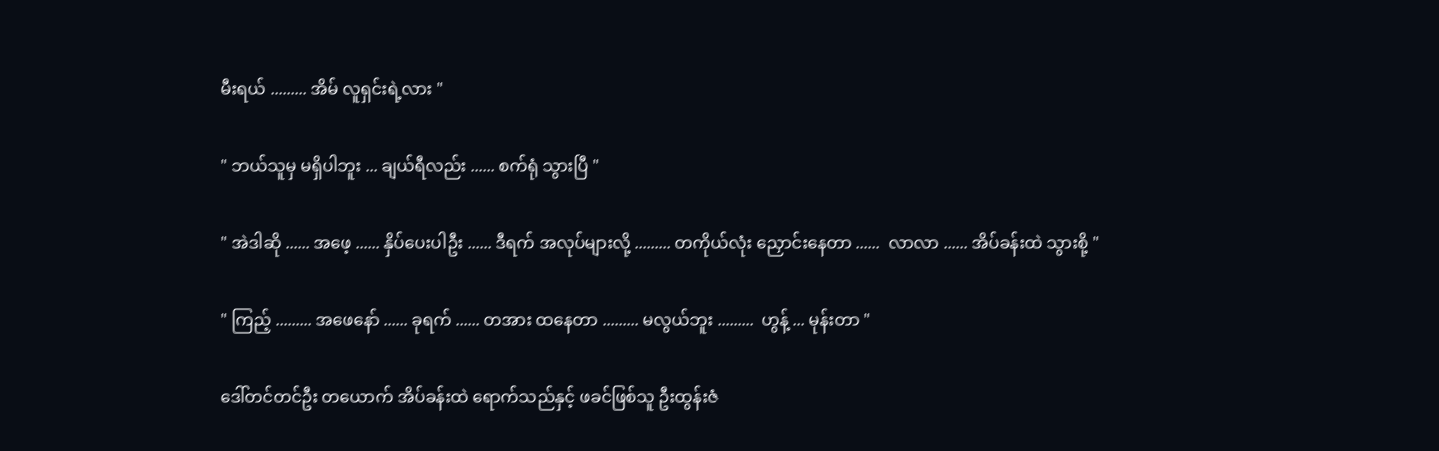မီးရယ် ......... အိမ် လူရှင်းရဲ့လား "

" ဘယ်သူမှ မရှိပါဘူး ... ချယ်ရီလည်း ...... စက်ရုံ သွားပြီ "

" အဲဒါဆို ...... အဖေ့ ...... နှိပ်ပေးပါဦး ...... ဒီရက် အလုပ်များလို့ ......... တကိုယ်လုံး ညှောင်းနေတာ ......  လာလာ ...... အိပ်ခန်းထဲ သွားစို့ "

" ကြည့် ......... အဖေနော် ...... ခုရက် ...... တအား ထနေတာ ......... မလွယ်ဘူး .........  ဟွန့် ... မုန်းတာ "

ဒေါ်တင်တင်ဦး တယောက် အိပ်ခန်းထဲ ရောက်သည်နှင့် ဖခင်ဖြစ်သူ ဦးထွန်းဇံ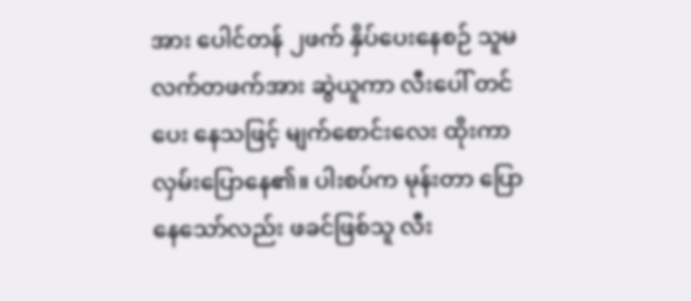အား ပေါင်တန် ၂ဖက် နှိပ်ပေးနေစဉ် သူမ လက်တဖက်အား ဆွဲယူကာ လီးပေါ် တင်ပေး နေသဖြင့် မျက်စောင်းလေး ထိုးကာ လှမ်းပြောနေ၏။ ပါးစပ်က မုန်းတာ ပြောနေသော်လည်း ဖခင်ဖြစ်သူ လီး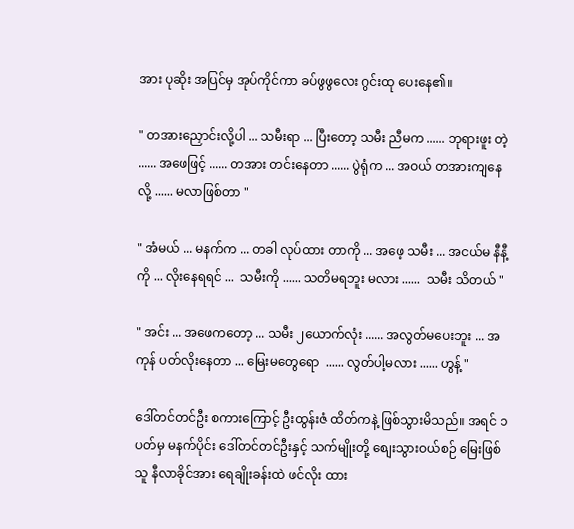အား ပုဆိုး အပြင်မှ အုပ်ကိုင်ကာ ခပ်ဖွဖွလေး ဂွင်းထု ပေးနေ၏။

" တအားညှောင်းလို့ပါ ... သမီးရာ ... ပြီးတော့ သမီး ညီမက ...... ဘုရားဖူး တဲ့ ...... အဖေဖြင့် ...... တအား တင်းနေတာ ...... ပွဲရုံက ... အဝယ် တအားကျနေလို့ ...... မလာဖြစ်တာ "

" အံမယ် ... မနက်က ... တခါ လုပ်ထား တာကို ... အဖေ့ သမီး ... အငယ်မ နီနီ့ ကို ... လိုးနေရရင် ...  သမီးကို ...... သတိမရဘူး မလား ......  သမီး သိတယ် "

" အင်း ... အဖေကတော့ ... သမီး ၂ယောက်လုံး ...... အလွတ်မပေးဘူး ... အကုန် ပတ်လိုးနေတာ ... မြေးမတွေရော  ...... လွတ်ပါ့မလား ...... ဟွန့် "

ဒေါ်တင်တင်ဦး စကားကြောင့် ဦးထွန်းဇံ ထိတ်ကနဲ့ ဖြစ်သွားမိသည်။ အရင် ၁ပတ်မှ မနက်ပိုင်း ဒေါ်တင်တင်ဦးနှင့် သက်မျိုးတို့ စျေးသွားဝယ်စဉ် မြေးဖြစ်သူ နီလာခိုင်အား ရေချိုးခန်းထဲ ဖင်လိုး ထား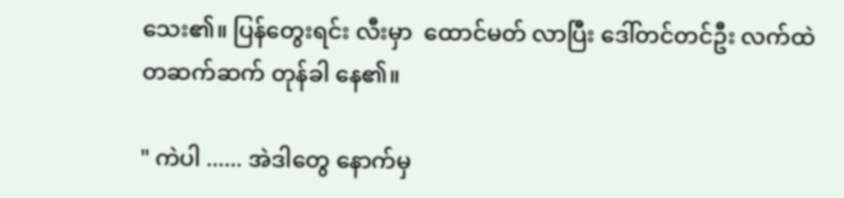သေး၏။ ပြန်တွေးရင်း လီးမှာ  ထောင်မတ် လာပြီး ဒေါ်တင်တင်ဦး လက်ထဲ တဆက်ဆက် တုန်ခါ နေ၏။

" ကဲပါ ...... အဲဒါတွေ နောက်မှ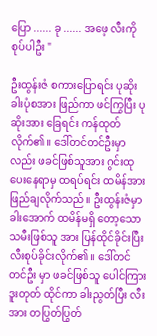ပြော ...... ခု ...... အဖေ့ လီးကို စုပ်ပါဦး "

ဦးထွန်းဇံ စကားပြောရင်း ပုဆိုးခါးပုံစအား ဖြည်ကာ ဖင်ကြွပြီး ပုဆိုးအား ခြေရင်း ကန်ထုတ်လိုက်၏။ ဒေါ်တင်တင်ဦးမှာလည်း ဖခင်ဖြစ်သူအား ဂွင်းထု ပေးနေရာမှ ထရပ်ရင်း ထမိန်အား ဖြည်ချလိုက်သည်။ ဦးထွန်းဇံမှာ ခါးအောက် ထမိန်မရှိ တော့သော သမီးဖြစ်သူ အား ပြန်ထိုင်ခိုင်းပြီး လီးစုပ်ခိုင်းလိုက်၏။ ဒေါ်တင်တင်ဦး မှာ ဖခင်ဖြစ်သူ ပေါင်ကြား ဒူးတုတ် ထိုင်ကာ ခါးညွတ်ပြီး လီးအား တပြွတ်ပြွတ်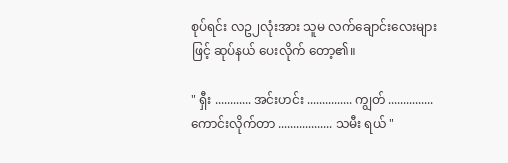စုပ်ရင်း လဥ၂လုံးအား သူမ လက်ချောင်းလေးများဖြင့် ဆုပ်နယ် ပေးလိုက် တော့၏။

" ရှီး ............ အင်းဟင်း ............... ကျွတ် ...............  ကောင်းလိုက်တာ .................. သမီး ရယ် "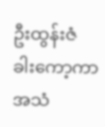ဦးထွန်းဇံ ခါးကော့ကာ အသံ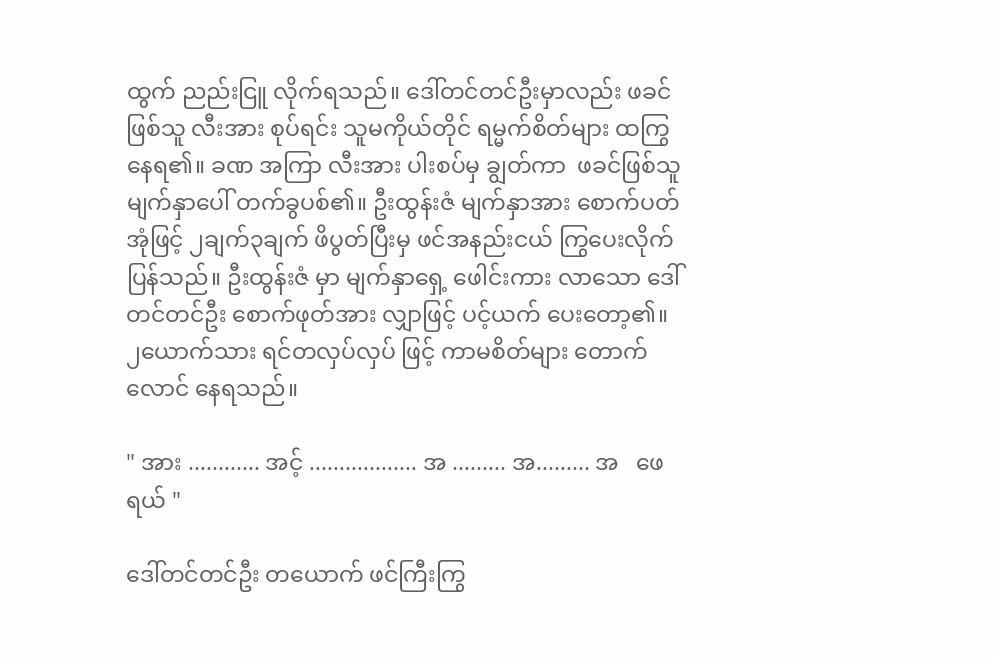ထွက် ညည်းငြူ လိုက်ရသည်။ ဒေါ်တင်တင်ဦးမှာလည်း ဖခင်ဖြစ်သူ လီးအား စုပ်ရင်း သူမကိုယ်တိုင် ရမ္မက်စိတ်များ ထကြွနေရ၏။ ခဏ အကြာ လီးအား ပါးစပ်မှ ချွတ်ကာ  ဖခင်ဖြစ်သူ မျက်နှာပေါ် တက်ခွပစ်၏။ ဦးထွန်းဇံ မျက်နှာအား စောက်ပတ်အုံဖြင့် ၂ချက်၃ချက် ဖိပွတ်ပြီးမှ ဖင်အနည်းငယ် ကြွပေးလိုက် ပြန်သည်။ ဦးထွန်းဇံ မှာ မျက်နှာရှေ့ ဖေါင်းကား လာသော ဒေါ်တင်တင်ဦး စောက်ဖုတ်အား လျှာဖြင့် ပင့်ယက် ပေးတော့၏။ ၂ယောက်သား ရင်တလှပ်လှပ် ဖြင့် ကာမစိတ်များ တောက်လောင် နေရသည်။

" အား ............ အင့် .................. အ ......... အ......... အ   ဖေ    ရယ် "

ဒေါ်တင်တင်ဦး တယောက် ဖင်ကြီးကြွ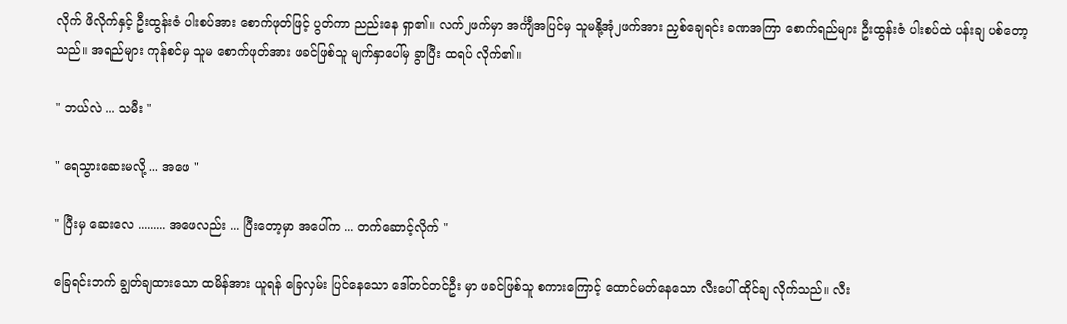လိုက် ဖိလိုက်နှင့် ဦးထွန်းဇံ ပါးစပ်အား စောက်ဖုတ်ဖြင့် ပွတ်ကာ ညည်းနေ ရှာ၏။ လက်၂ဖက်မှာ အင်္ကျီအပြင်မှ သူမနို့အုံ၂ဖက်အား ညှစ်ချေရင်း ခဏအကြာ စောက်ရည်များ ဦးထွန်းဇံ ပါးစပ်ထဲ ပန်းချ ပစ်တော့သည်။ အရည်များ ကုန်စင်မှ သူမ စောက်ဖုတ်အား ဖခင်ဖြစ်သူ မျက်နှာပေါ်မှ ခွာပြီး ထရပ် လိုက်၏။

" ဘယ်လဲ ... သမီး "

" ရေသွားဆေးမလို့ ... အဖေ "

" ပြီးမှ ဆေးလေ ......... အဖေလည်း ... ပြီးတော့မှာ အပေါ်က ... တက်ဆောင့်လိုက် "

ခြေရင်းဘက် ချွတ်ချထားသော ထမိန်အား ယူရန် ခြေလှမ်း ပြင်နေသော ဒေါ်တင်တင်ဦး မှာ ဖခင်ဖြစ်သူ စကားကြောင့် ထောင်မတ်နေသော လီးပေါ် ထိုင်ချ လိုက်သည်။ လီး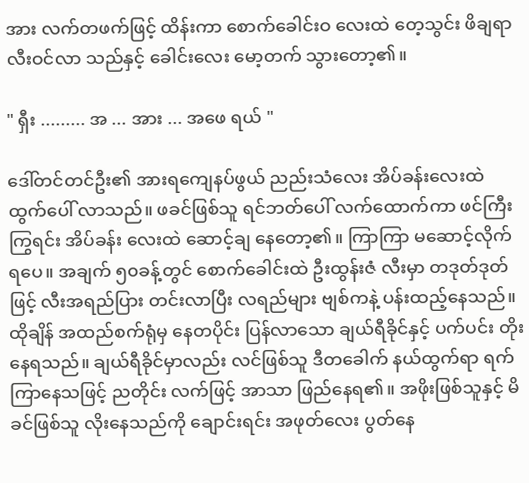အား လက်တဖက်ဖြင့် ထိန်းကာ စောက်ခေါင်းဝ လေးထဲ တေ့သွင်း ဖိချရာ လီးဝင်လာ သည်နှင့် ခေါင်းလေး မော့တက် သွားတော့၏။

" ရှီး ......... အ ... အား ... အဖေ ရယ် "

ဒေါ်တင်တင်ဦး၏ အားရကျေနပ်ဖွယ် ညည်းသံလေး အိပ်ခန်းလေးထဲ ထွက်ပေါ် လာသည်။ ဖခင်ဖြစ်သူ ရင်ဘတ်ပေါ် လက်ထောက်ကာ ဖင်ကြီးကြွရင်း အိပ်ခန်း လေးထဲ ဆောင့်ချ နေတော့၏။ ကြာကြာ မဆောင့်လိုက် ရပေ။ အချက် ၅၀ခန့်တွင် စောက်ခေါင်းထဲ ဦးထွန်းဇံ လီးမှာ တဒုတ်ဒုတ်ဖြင့် လီးအရည်ပြား တင်းလာပြီး လရည်များ ဗျစ်ကနဲ့ ပန်းထည့်နေသည်။ ထိုချိန် အထည်စက်ရုံမှ နေတပိုင်း ပြန်လာသော ချယ်ရီခိုင်နှင့် ပက်ပင်း တိုးနေရသည်။ ချယ်ရီခိုင်မှာလည်း လင်ဖြစ်သူ ဒီတခေါက် နယ်ထွက်ရာ ရက်ကြာနေသဖြင့် ညတိုင်း လက်ဖြင့် အာသာ ဖြည်နေရ၏။ အဖိုးဖြစ်သူနှင့် မိခင်ဖြစ်သူ လိုးနေသည်ကို ချောင်းရင်း အဖုတ်လေး ပွတ်နေ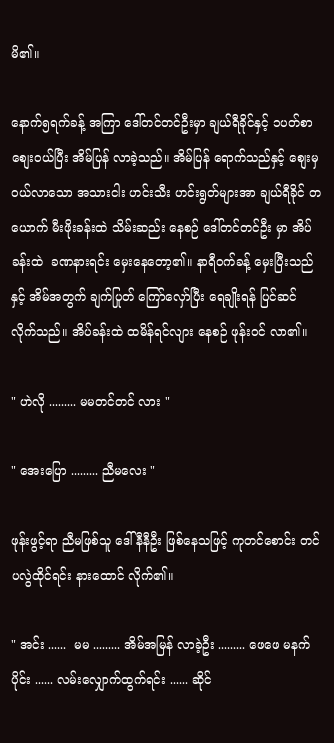မိ၏။

နောက်၅ရက်ခန့် အကြာ ဒေါ်တင်တင်ဦးမှာ ချယ်ရီခိုင်နှင့် ၁ပတ်စာ စျေးဝယ်ပြီး အိမ်ပြန် လာခဲ့သည်။ အိမ်ပြန် ရောက်သည်နှင့် စျေးမှ ဝယ်လာသော အသားငါး ဟင်းသီး ဟင်းရွတ်များအာ ချယ်ရီခိုင် တယောက် မီးဖိုးခန်းထဲ သိမ်းဆည်း နေစဉ် ဒေါ်တင်တင်ဦး မှာ အိပ်ခန်းထဲ  ခဏနားရင်း မှေးနေတော့၏။ နာရီဝက်ခန့် မှေးပြီးသည်နှင့် အိမ်အတွက် ချက်ပြုတ် ကြော်လှော်ပြီး ရေချိုးရန် ပြင်ဆင် လိုက်သည်။ အိပ်ခန်းထဲ ထမိန်ရင်လျား နေစဉ် ဖုန်းဝင် လာ၏။

" ဟဲလို ......... မမတင်တင် လား "

" အေးပြော ......... ညီမလေး "

ဖုန်းဖွင့်ရာ ညီမဖြစ်သူ ဒေါ်နီနီဦး ဖြစ်နေသဖြင့် ကုတင်စောင်း တင်ပလွဲထိုင်ရင်း နားထောင် လိုက်၏။

" အင်း ......  မမ ......... အိမ်အမြန် လာခဲ့ဦး ......... ဖေဖေ မနက်ပိုင်း ...... လမ်းလျှောက်ထွက်ရင်း ...... ဆိုင်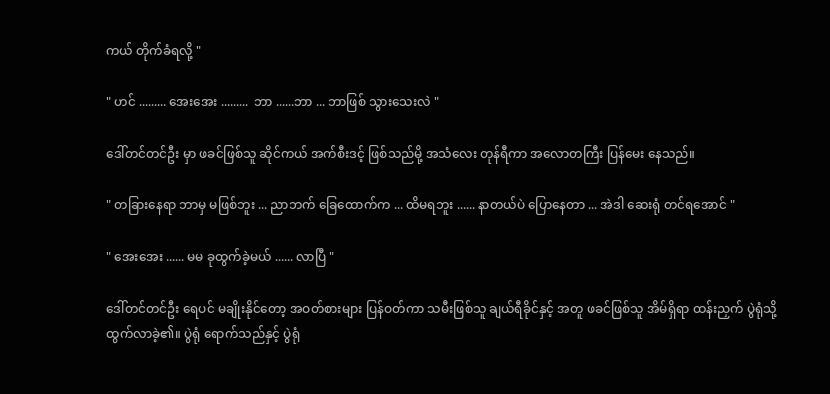ကယ် တိုက်ခံရလို့ "

" ဟင် ......... အေးအေး .........  ဘာ ......ဘာ ... ဘာဖြစ် သွားသေးလဲ "

ဒေါ်တင်တင်ဦး မှာ ဖခင်ဖြစ်သူ ဆိုင်ကယ် အက်စီးဒင့် ဖြစ်သည်မို့ အသံလေး တုန်ရီကာ အလောတကြီး ပြန်မေး နေသည်။

" တခြားနေရာ ဘာမှ မဖြစ်ဘူး ... ညာဘက် ခြေထောက်က ... ထိမရဘူး ...... နာတယ်ပဲ ပြောနေတာ ... အဲဒါ ဆေးရုံ တင်ရအောင် "

" အေးအေး ...... မမ ခုထွက်ခဲ့မယ် ...... လာပြီ "

ဒေါ်တင်တင်ဦး ရေပင် မချိုးနိုင်တော့ အဝတ်စားများ ပြန်ဝတ်ကာ သမီးဖြစ်သူ ချယ်ရီခိုင်နှင့် အတူ ဖခင်ဖြစ်သူ အိမ်ရှိရာ ထန်းညှက် ပွဲရုံသို့ ထွက်လာခဲ့၏။ ပွဲရုံ ရောက်သည်နှင့် ပွဲရုံ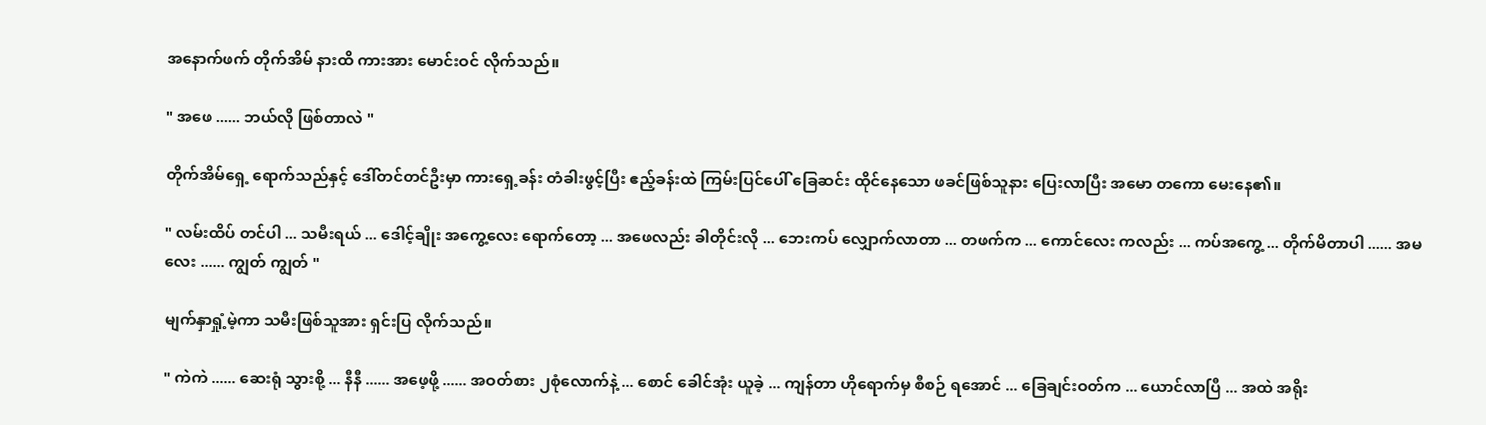အနောက်ဖက် တိုက်အိမ် နားထိ ကားအား မောင်းဝင် လိုက်သည်။

" အဖေ ...... ဘယ်လို ဖြစ်တာလဲ "

တိုက်အိမ်ရှေ့ ရောက်သည်နှင့် ဒေါ်တင်တင်ဦးမှာ ကားရှေ့ခန်း တံခါးဖွင့်ပြီး ဧည့်ခန်းထဲ ကြမ်းပြင်ပေါ် ခြေဆင်း ထိုင်နေသော ဖခင်ဖြစ်သူနား ပြေးလာပြီး အမော တကော မေးနေ၏။

" လမ်းထိပ် တင်ပါ ... သမီးရယ် ... ဒေါင့်ချိုး အကွေ့လေး ရောက်တော့ ... အဖေလည်း ခါတိုင်းလို ... ဘေးကပ် လျှောက်လာတာ ... တဖက်က ... ကောင်လေး ကလည်း ... ကပ်အကွေ့ ... တိုက်မိတာပါ ...... အမလေး ...... ကျွတ် ကျွတ် "

မျက်နှာရှုံ့မဲ့ကာ သမီးဖြစ်သူအား ရှင်းပြ လိုက်သည်။

" ကဲကဲ ...... ဆေးရုံ သွားစို့ ... နီနီ ...... အဖေ့ဖို့ ...... အဝတ်စား ၂စုံလောက်နဲ့ ... စောင် ခေါင်အုံး ယူခဲ့ ... ကျန်တာ ဟိုရောက်မှ စီစဉ် ရအောင် ... ခြေချင်းဝတ်က ... ယောင်လာပြီ ... အထဲ အရိုး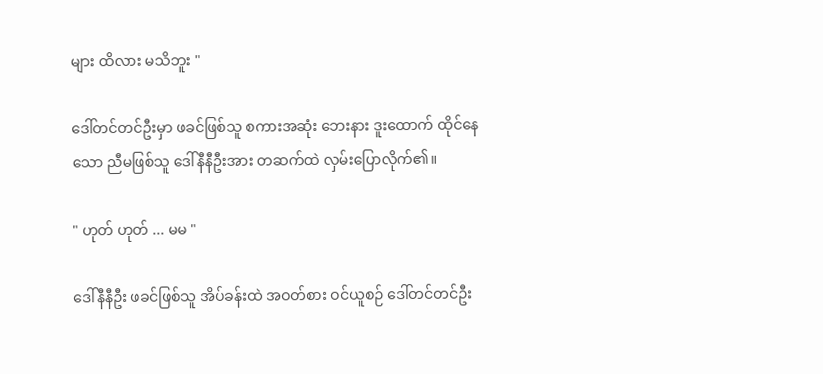များ ထိလား မသိဘူး "

ဒေါ်တင်တင်ဦးမှာ ဖခင်ဖြစ်သူ စကားအဆုံး ဘေးနား ဒူးထောက် ထိုင်နေသော ညီမဖြစ်သူ ဒေါ်နီနီဦးအား တဆက်ထဲ လှမ်းပြောလိုက်၏။

" ဟုတ် ဟုတ် ... မမ "

ဒေါ်နီနီဦး ဖခင်ဖြစ်သူ အိပ်ခန်းထဲ အဝတ်စား ဝင်ယူစဉ် ဒေါ်တင်တင်ဦး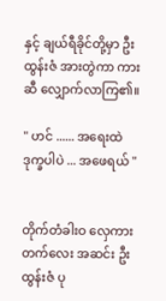နှင့် ချယ်ရီခိုင်တို့မှာ ဦးထွန်းဇံ အားတွဲကာ ကားဆီ လျှောက်လာကြ၏။

" ဟင် ...... အရေးထဲ ဒုက္ခပါပဲ ... အဖေရယ် "


တိုက်တံခါးဝ လှေကားတက်လေး အဆင်း ဦးထွန်းဇံ ပု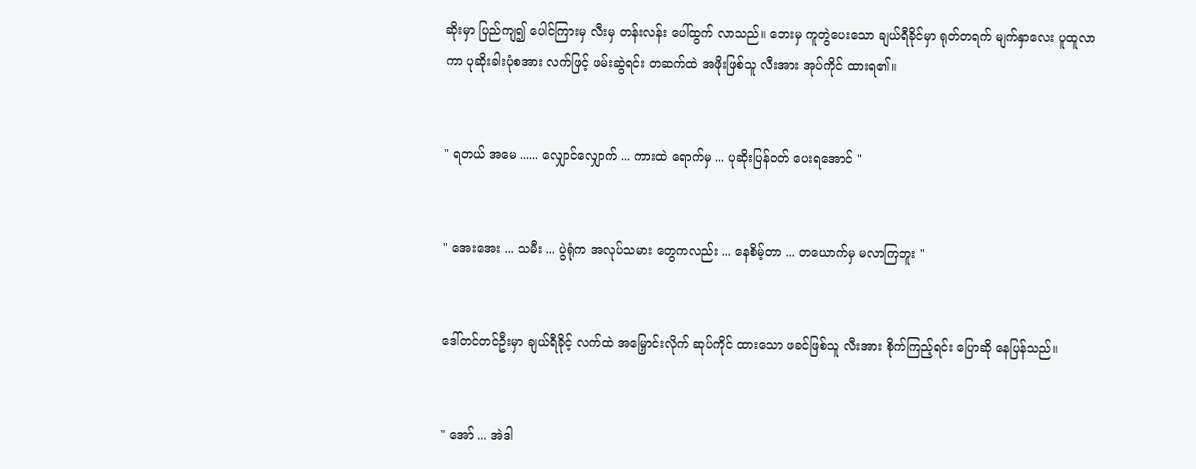ဆိုးမှာ ပြည်ကျ၍ ပေါင်ကြားမှ လီးမှ တန်းလန်း ပေါ်ထွက် လာသည်။ ဘေးမှ ကူတွဲပေးသော ချယ်ရီခိုင်မှာ ရုတ်တရက် မျက်နှာလေး ပူထူလာကာ ပုဆိုးခါးပုံစအား လက်ဖြင့် ဖမ်းဆွဲရင်း တဆက်ထဲ အဖိုးဖြစ်သူ လီးအား အုပ်ကိုင် ထားရ၏။


" ရတယ် အမေ ...... လျှောင်လျှောက် ... ကားထဲ ရောက်မှ ... ပုဆိုးပြန်ဝတ် ပေးရအောင် "


" အေးအေး ... သမီး ... ပွဲရုံက အလုပ်သမား တွေကလည်း ... နေစိမ့်တာ ... တယောက်မှ မလာကြဘူး "


ဒေါ်တင်တင်ဦးမှာ ချယ်ရီခိုင့် လက်ထဲ အမြှောင်းလိုက် ဆုပ်ကိုင် ထားသော ဖခင်ဖြစ်သူ လီးအား စိုက်ကြည့်ရင်း ပြောဆို နေပြန်သည်။


" အော် ... အဲဒါ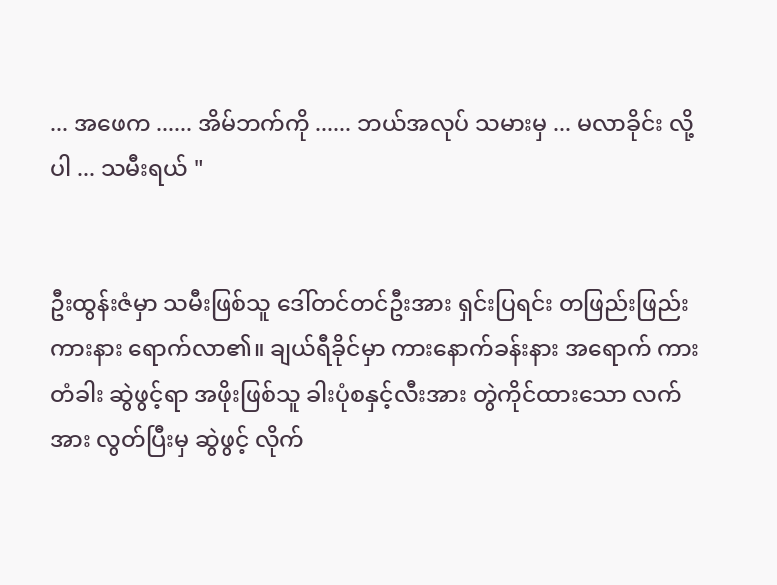... အဖေက ...... အိမ်ဘက်ကို ...... ဘယ်အလုပ် သမားမှ ... မလာခိုင်း လို့ပါ ... သမီးရယ် "


ဦးထွန်းဇံမှာ သမီးဖြစ်သူ ဒေါ်တင်တင်ဦးအား ရှင်းပြရင်း တဖြည်းဖြည်း ကားနား ရောက်လာ၏။ ချယ်ရီခိုင်မှာ ကားနောက်ခန်းနား အရောက် ကားတံခါး ဆွဲဖွင့်ရာ အဖိုးဖြစ်သူ ခါးပုံစနှင့်လီးအား တွဲကိုင်ထားသော လက်အား လွတ်ပြီးမှ ဆွဲဖွင့် လိုက်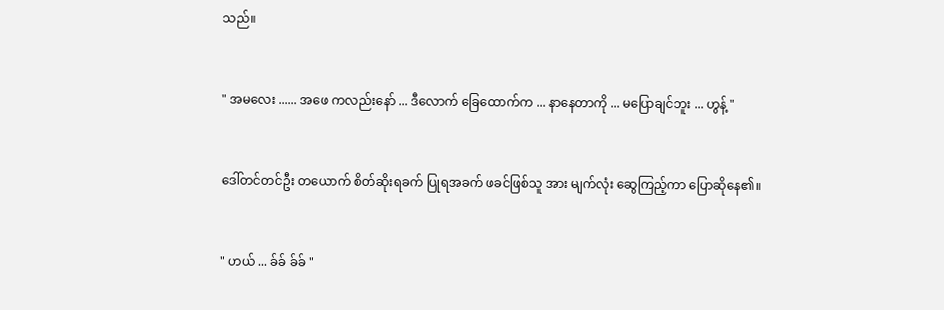သည်။


" အမလေး ...... အဖေ ကလည်းနော် ... ဒီလောက် ခြေထောက်က ... နာနေတာကို ... မပြောချင်ဘူး ... ဟွန့် "


ဒေါ်တင်တင်ဦး တယောက် စိတ်ဆိုးရခက် ပြုရအခက် ဖခင်ဖြစ်သူ အား မျက်လုံး ဆွေကြည့်ကာ ပြောဆိုနေ၏။


" ဟယ် ... ခ်ခ် ခ်ခ် "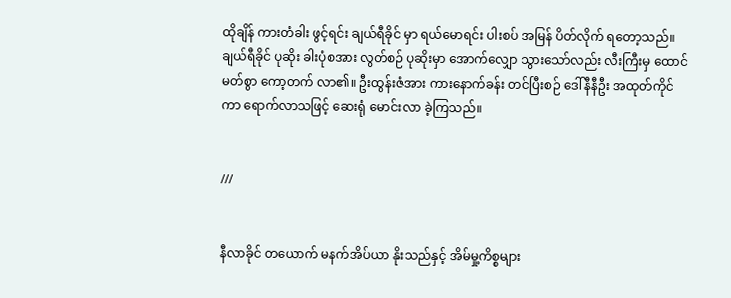ထိုချိန် ကားတံခါး ဖွင့်ရင်း ချယ်ရီခိုင် မှာ ရယ်မောရင်း ပါးစပ် အမြန် ပိတ်လိုက် ရတော့သည်။ ချယ်ရီခိုင် ပုဆိုး ခါးပုံစအား လွတ်စဉ် ပုဆိုးမှာ အောက်လျှော သွားသော်လည်း လီးကြီးမှ ထောင်မတ်စွာ ကော့တက် လာ၏။ ဦးထွန်းဇံအား ကားနောက်ခန်း တင်ပြီးစဉ် ဒေါ်နီနီဦး အထုတ်ကိုင်ကာ ရောက်လာသဖြင့် ဆေးရုံ မောင်းလာ ခဲ့ကြသည်။


///


နီလာခိုင် တယောက် မနက်အိပ်ယာ နိုးသည်နှင့် အိမ်မှု့ကိစ္စများ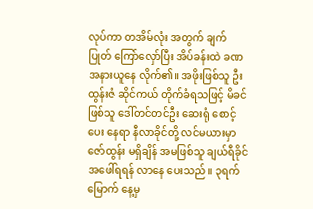လုပ်ကာ တအိမ်လုံး အတွက် ချက်ပြုတ် ကြော်လှော်ပြီး အိပ်ခန်းထဲ ခဏ အနားယူနေ လိုက်၏။ အဖိုးဖြစ်သူ ဦးထွန်းဇံ ဆိုင်ကယ် တိုက်ခံရသဖြင့် မိခင်ဖြစ်သူ ဒေါ်တင်တင်ဦး ဆေးရုံ စောင့်ပေး နေရာ နီလာခိုင်တို့ လင်မယားမှာ ဇော်ထွန်း မရှိချိန် အမဖြစ်သူ ချယ်ရီခိုင် အဖေါ်ရရန် လာနေ ပေးသည်။ ၃ရက်မြောက် နေ့မှ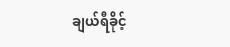ချယ်ရီခိုင့်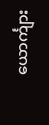ယောင်္ကျား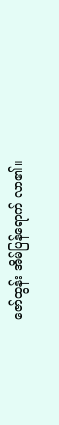ဇော်ထွန်း အိမ်ပြန်ရောက် လာ၏။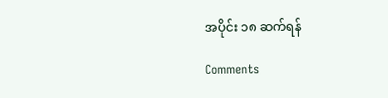အပိုင်း ၁၈ ဆက်ရန်

Comments